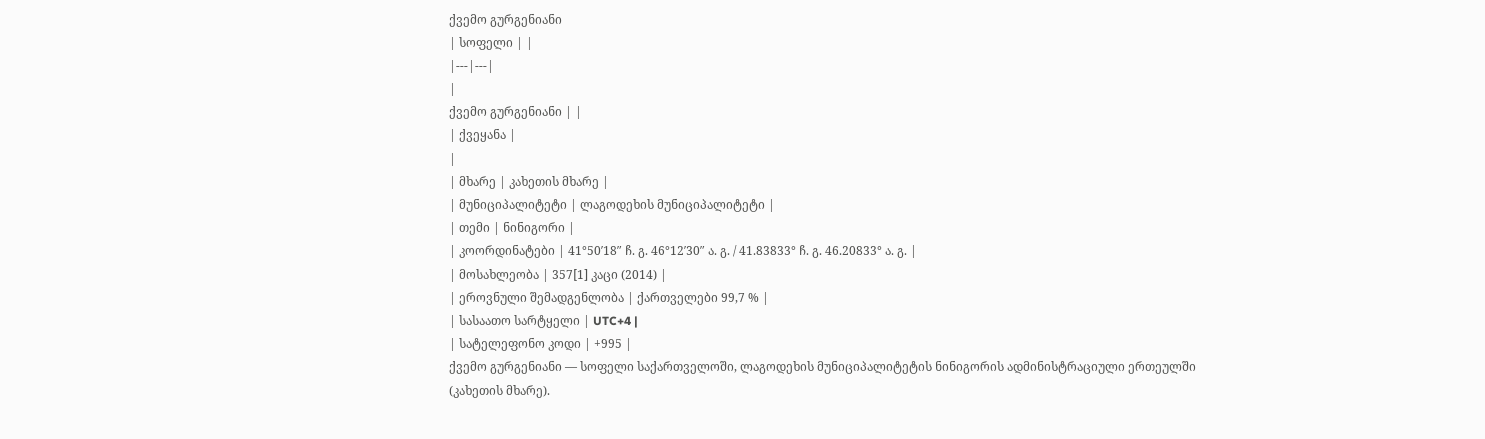ქვემო გურგენიანი
| სოფელი | |
|---|---|
|
ქვემო გურგენიანი | |
| ქვეყანა |
|
| მხარე | კახეთის მხარე |
| მუნიციპალიტეტი | ლაგოდეხის მუნიციპალიტეტი |
| თემი | ნინიგორი |
| კოორდინატები | 41°50′18″ ჩ. გ. 46°12′30″ ა. გ. / 41.83833° ჩ. გ. 46.20833° ა. გ. |
| მოსახლეობა | 357[1] კაცი (2014) |
| ეროვნული შემადგენლობა | ქართველები 99,7 % |
| სასაათო სარტყელი | UTC+4 |
| სატელეფონო კოდი | +995 |
ქვემო გურგენიანი — სოფელი საქართველოში, ლაგოდეხის მუნიციპალიტეტის ნინიგორის ადმინისტრაციული ერთეულში (კახეთის მხარე).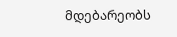მდებარეობს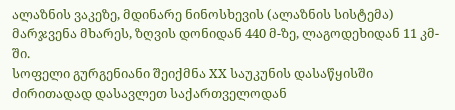ალაზნის ვაკეზე, მდინარე ნინოსხევის (ალაზნის სისტემა) მარჯვენა მხარეს, ზღვის დონიდან 440 მ-ზე, ლაგოდეხიდან 11 კმ-ში.
სოფელი გურგენიანი შეიქმნა XX საუკუნის დასაწყისში ძირითადად დასავლეთ საქართველოდან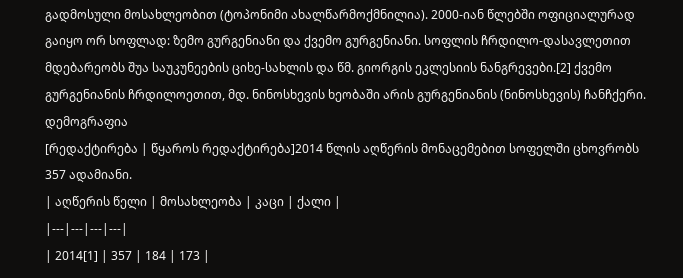გადმოსული მოსახლეობით (ტოპონიმი ახალწარმოქმნილია). 2000-იან წლებში ოფიციალურად გაიყო ორ სოფლად: ზემო გურგენიანი და ქვემო გურგენიანი. სოფლის ჩრდილო-დასავლეთით მდებარეობს შუა საუკუნეების ციხე-სახლის და წმ. გიორგის ეკლესიის ნანგრევები.[2] ქვემო გურგენიანის ჩრდილოეთით, მდ. ნინოსხევის ხეობაში არის გურგენიანის (ნინოსხევის) ჩანჩქერი.
დემოგრაფია
[რედაქტირება | წყაროს რედაქტირება]2014 წლის აღწერის მონაცემებით სოფელში ცხოვრობს 357 ადამიანი.
| აღწერის წელი | მოსახლეობა | კაცი | ქალი |
|---|---|---|---|
| 2014[1] | 357 | 184 | 173 |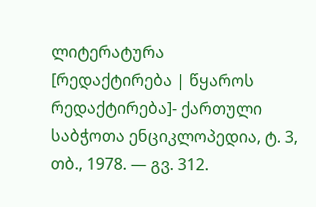ლიტერატურა
[რედაქტირება | წყაროს რედაქტირება]- ქართული საბჭოთა ენციკლოპედია, ტ. 3, თბ., 1978. — გვ. 312.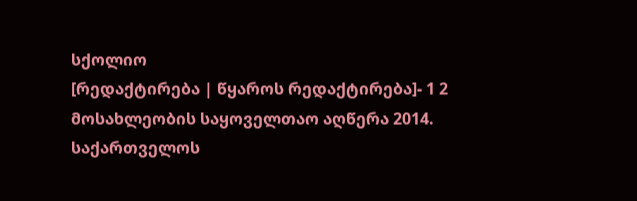სქოლიო
[რედაქტირება | წყაროს რედაქტირება]- 1 2 მოსახლეობის საყოველთაო აღწერა 2014. საქართველოს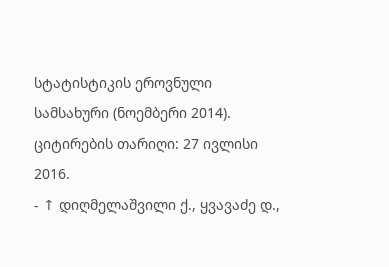სტატისტიკის ეროვნული სამსახური (ნოემბერი 2014). ციტირების თარიღი: 27 ივლისი 2016.
- ↑ დიღმელაშვილი ქ., ყვავაძე დ.,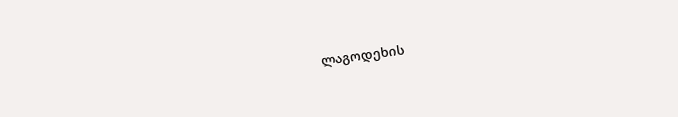ლაგოდეხის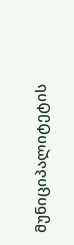მუნიციპალიტეტის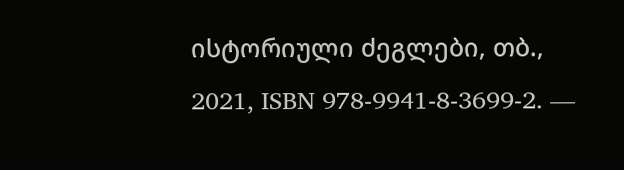ისტორიული ძეგლები, თბ., 2021, ISBN 978-9941-8-3699-2. —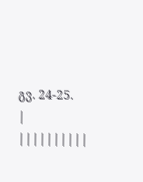გვ. 24-25.
| ||||||||||